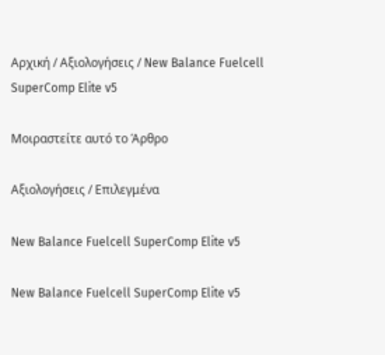Αρχική / Αξιολογήσεις / New Balance Fuelcell SuperComp Elite v5

Μοιραστείτε αυτό το Άρθρο

Αξιολογήσεις / Επιλεγμένα

New Balance Fuelcell SuperComp Elite v5

New Balance Fuelcell SuperComp Elite v5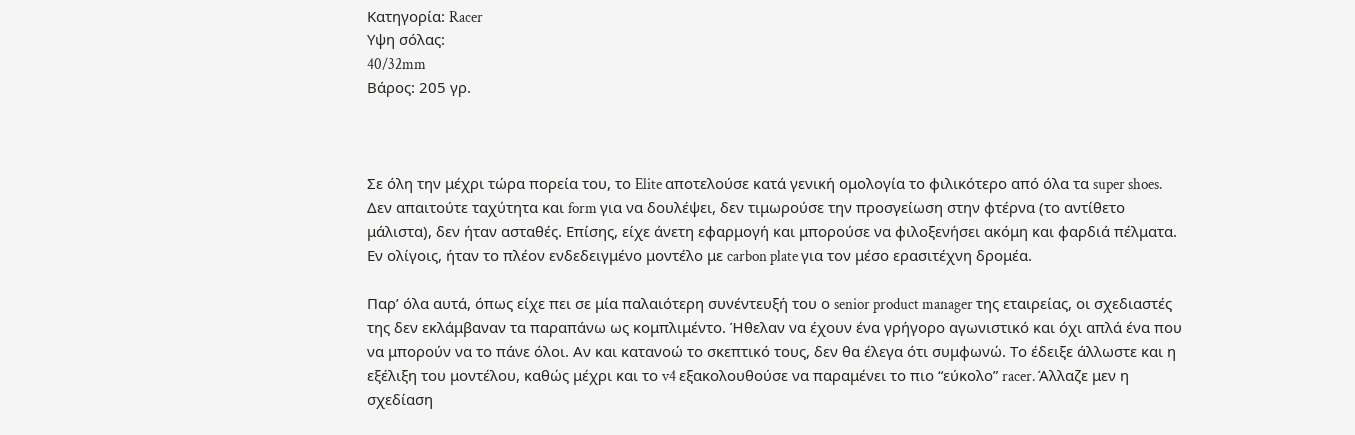Κατηγορία: Racer
Υψη σόλας:
40/32mm
Βάρος: 205 γρ.



Σε όλη την μέχρι τώρα πορεία του, το Elite αποτελούσε κατά γενική ομολογία το φιλικότερο από όλα τα super shoes. Δεν απαιτούτε ταχύτητα και form για να δουλέψει, δεν τιμωρούσε την προσγείωση στην φτέρνα (το αντίθετο μάλιστα), δεν ήταν ασταθές. Επίσης, είχε άνετη εφαρμογή και μπορούσε να φιλοξενήσει ακόμη και φαρδιά πέλματα. Εν ολίγοις, ήταν το πλέον ενδεδειγμένο μοντέλο με carbon plate για τον μέσο ερασιτέχνη δρομέα.

Παρ’ όλα αυτά, όπως είχε πει σε μία παλαιότερη συνέντευξή του ο senior product manager της εταιρείας, οι σχεδιαστές της δεν εκλάμβαναν τα παραπάνω ως κομπλιμέντο. Ήθελαν να έχουν ένα γρήγορο αγωνιστικό και όχι απλά ένα που να μπορούν να το πάνε όλοι. Αν και κατανοώ το σκεπτικό τους, δεν θα έλεγα ότι συμφωνώ. Το έδειξε άλλωστε και η εξέλιξη του μοντέλου, καθώς μέχρι και το v4 εξακολουθούσε να παραμένει το πιο “εύκολο” racer. Άλλαζε μεν η σχεδίαση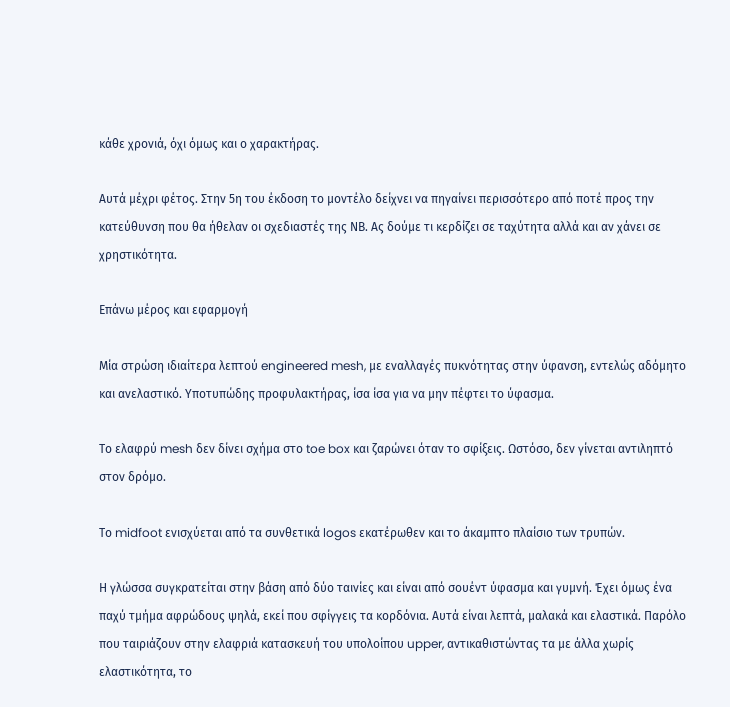κάθε χρονιά, όχι όμως και ο χαρακτήρας.

Αυτά μέχρι φέτος. Στην 5η του έκδοση το μοντέλο δείχνει να πηγαίνει περισσότερο από ποτέ προς την κατεύθυνση που θα ήθελαν οι σχεδιαστές της ΝΒ. Ας δούμε τι κερδίζει σε ταχύτητα αλλά και αν χάνει σε χρηστικότητα.

Επάνω μέρος και εφαρμογή

Μία στρώση ιδιαίτερα λεπτού engineered mesh, με εναλλαγές πυκνότητας στην ύφανση, εντελώς αδόμητο και ανελαστικό. Υποτυπώδης προφυλακτήρας, ίσα ίσα για να μην πέφτει το ύφασμα.

Το ελαφρύ mesh δεν δίνει σχήμα στο toe box και ζαρώνει όταν το σφίξεις. Ωστόσο, δεν γίνεται αντιληπτό στον δρόμο.

Το midfoot ενισχύεται από τα συνθετικά logos εκατέρωθεν και το άκαμπτο πλαίσιο των τρυπών.

Η γλώσσα συγκρατείται στην βάση από δύο ταινίες και είναι από σουέντ ύφασμα και γυμνή. Έχει όμως ένα παχύ τμήμα αφρώδους ψηλά, εκεί που σφίγγεις τα κορδόνια. Αυτά είναι λεπτά, μαλακά και ελαστικά. Παρόλο που ταιριάζουν στην ελαφριά κατασκευή του υπολοίπου upper, αντικαθιστώντας τα με άλλα χωρίς ελαστικότητα, το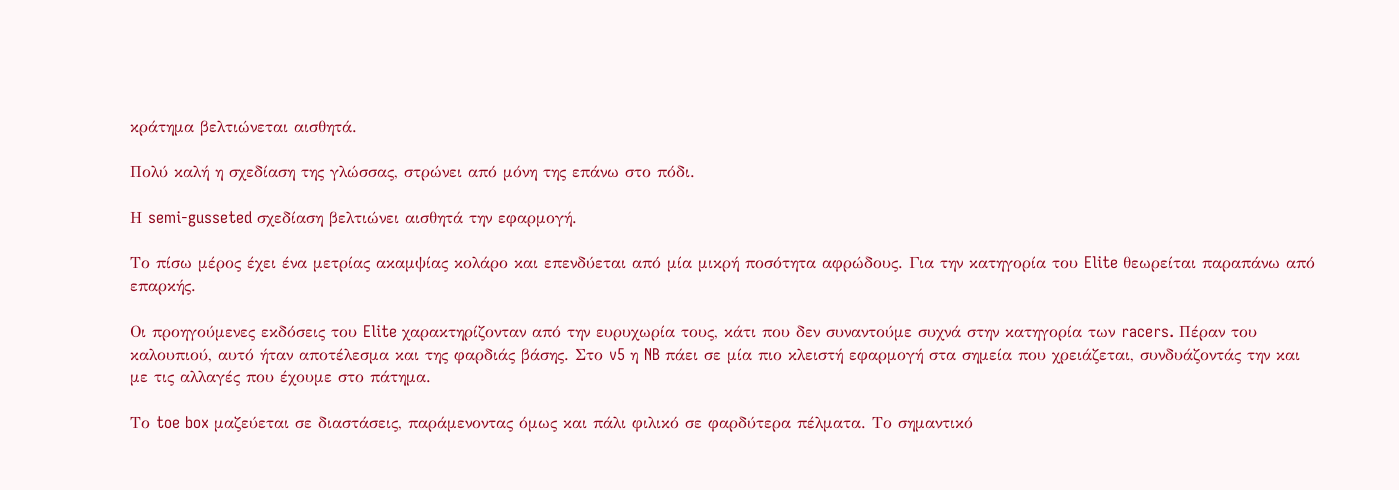κράτημα βελτιώνεται αισθητά.

Πολύ καλή η σχεδίαση της γλώσσας, στρώνει από μόνη της επάνω στο πόδι.

Η semi-gusseted σχεδίαση βελτιώνει αισθητά την εφαρμογή.

Το πίσω μέρος έχει ένα μετρίας ακαμψίας κολάρο και επενδύεται από μία μικρή ποσότητα αφρώδους. Για την κατηγορία του Elite θεωρείται παραπάνω από επαρκής.

Οι προηγούμενες εκδόσεις του Elite χαρακτηρίζονταν από την ευρυχωρία τους, κάτι που δεν συναντούμε συχνά στην κατηγορία των racers. Πέραν του καλουπιού, αυτό ήταν αποτέλεσμα και της φαρδιάς βάσης. Στο v5 η NB πάει σε μία πιο κλειστή εφαρμογή στα σημεία που χρειάζεται, συνδυάζοντάς την και με τις αλλαγές που έχουμε στο πάτημα.

Το toe box μαζεύεται σε διαστάσεις, παράμενοντας όμως και πάλι φιλικό σε φαρδύτερα πέλματα. Το σημαντικό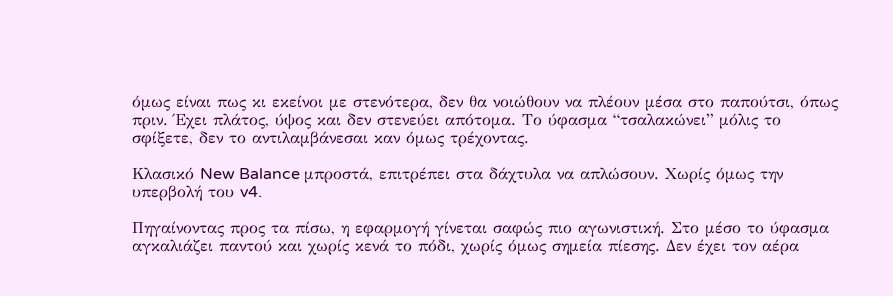όμως είναι πως κι εκείνοι με στενότερα, δεν θα νοιώθουν να πλέουν μέσα στο παπούτσι, όπως πριν. Έχει πλάτος, ύψος και δεν στενεύει απότομα. Το ύφασμα “τσαλακώνει” μόλις το σφίξετε, δεν το αντιλαμβάνεσαι καν όμως τρέχοντας.

Κλασικό New Balance μπροστά, επιτρέπει στα δάχτυλα να απλώσουν. Χωρίς όμως την υπερβολή του v4.

Πηγαίνοντας προς τα πίσω, η εφαρμογή γίνεται σαφώς πιο αγωνιστική. Στο μέσο το ύφασμα αγκαλιάζει παντού και χωρίς κενά το πόδι, χωρίς όμως σημεία πίεσης. Δεν έχει τον αέρα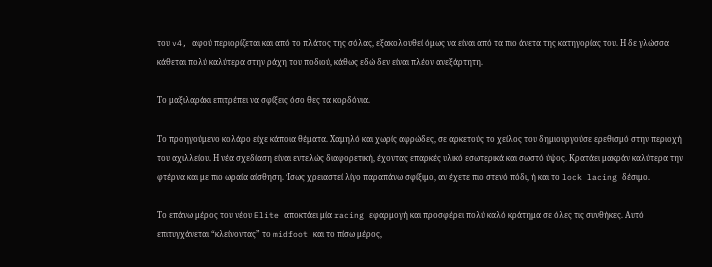του v4, αφού περιορίζεται και από το πλάτος της σόλας, εξακολουθεί όμως να είναι από τα πιο άνετα της κατηγορίας του. Η δε γλώσσα κάθεται πολύ καλύτερα στην ράχη του ποδιού, κάθως εδώ δεν είναι πλέον ανεξάρτητη.

Το μαξιλαράκι επιτρέπει να σφίξεις όσο θες τα κορδόνια.

Το προηγούμενο κολάρο είχε κάποια θέματα. Χαμηλό και χωρίς αφρώδες, σε αρκετούς το χείλος του δημιουργούσε ερεθισμό στην περιοχή του αχιλλείου. Η νέα σχεδίαση είναι εντελώς διαφορετική, έχοντας επαρκές υλικό εσωτερικά και σωστό ύψος. Κρατάει μακράν καλύτερα την φτέρνα και με πιο ωραία αίσθηση. Ίσως χρειαστεί λίγο παραπάνω σφίξιμο, αν έχετε πιο στενό πόδι, ή και το lock lacing δέσιμο.

Το επάνω μέρος του νέου Elite αποκτάει μία racing εφαρμογή και προσφέρει πολύ καλό κράτημα σε όλες τις συνθήκες. Αυτό επιτυγχάνεται “κλείνοντας” το midfoot και το πίσω μέρος,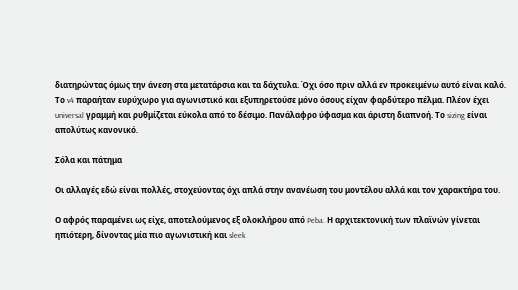διατηρώντας όμως την άνεση στα μετατάρσια και τα δάχτυλα. Όχι όσο πριν αλλά εν προκειμένω αυτό είναι καλό. Το v4 παραήταν ευρύχωρο για αγωνιστικό και εξυπηρετούσε μόνο όσους είχαν φαρδύτερο πέλμα. Πλέον έχει universal γραμμή και ρυθμίζεται εύκολα από το δέσιμο. Πανάλαφρο ύφασμα και άριστη διαπνοή. Το sizing είναι απολύτως κανονικό.

Σόλα και πάτημα

Οι αλλαγές εδώ είναι πολλές, στοχεύοντας όχι απλά στην ανανέωση του μοντέλου αλλά και τον χαρακτήρα του.

Ο αφρός παραμένει ως είχε, αποτελούμενος εξ ολοκλήρου από Peba. Η αρχιτεκτονική των πλαϊνών γίνεται ηπιότερη, δίνοντας μία πιο αγωνιστική και sleek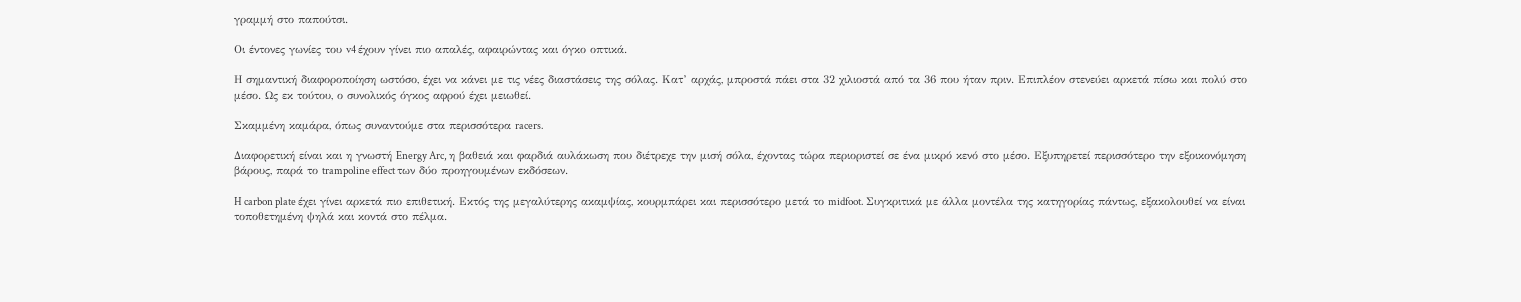γραμμή στο παπούτσι.

Οι έντονες γωνίες του v4 έχουν γίνει πιο απαλές, αφαιρώντας και όγκο οπτικά.

Η σημαντική διαφοροποίηση ωστόσο, έχει να κάνει με τις νέες διαστάσεις της σόλας. Κατ’ αρχάς, μπροστά πάει στα 32 χιλιοστά από τα 36 που ήταν πριν. Επιπλέον στενεύει αρκετά πίσω και πολύ στο μέσο. Ως εκ τούτου, ο συνολικός όγκος αφρού έχει μειωθεί.

Σκαμμένη καμάρα, όπως συναντούμε στα περισσότερα racers.

Διαφορετική είναι και η γνωστή Energy Arc, η βαθειά και φαρδιά αυλάκωση που διέτρεχε την μισή σόλα, έχοντας τώρα περιοριστεί σε ένα μικρό κενό στο μέσο. Εξυπηρετεί περισσότερο την εξοικονόμηση βάρους, παρά το trampoline effect των δύο προηγουμένων εκδόσεων.

H carbon plate έχει γίνει αρκετά πιο επιθετική. Εκτός της μεγαλύτερης ακαμψίας, κουρμπάρει και περισσότερο μετά το midfoot. Συγκριτικά με άλλα μοντέλα της κατηγορίας πάντως, εξακολουθεί να είναι τοποθετημένη ψηλά και κοντά στο πέλμα.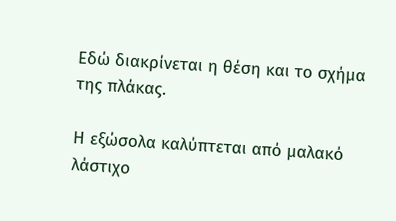Εδώ διακρίνεται η θέση και το σχήμα της πλάκας.

Η εξώσολα καλύπτεται από μαλακό λάστιχο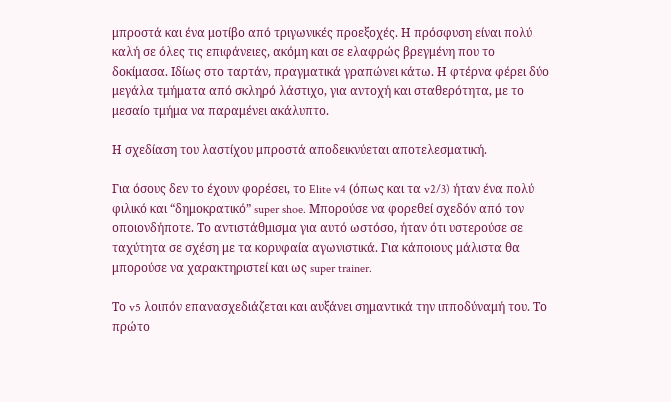μπροστά και ένα μοτίβο από τριγωνικές προεξοχές. Η πρόσφυση είναι πολύ καλή σε όλες τις επιφάνειες, ακόμη και σε ελαφρώς βρεγμένη που το δοκίμασα. Ιδίως στο ταρτάν, πραγματικά γραπώνει κάτω. Η φτέρνα φέρει δύο μεγάλα τμήματα από σκληρό λάστιχο, για αντοχή και σταθερότητα, με το μεσαίο τμήμα να παραμένει ακάλυπτο.

Η σχεδίαση του λαστίχου μπροστά αποδεικνύεται αποτελεσματική.

Για όσους δεν το έχουν φορέσει, το Elite v4 (όπως και τα v2/3) ήταν ένα πολύ φιλικό και “δημοκρατικό” super shoe. Μπορούσε να φορεθεί σχεδόν από τον οποιονδήποτε. Το αντιστάθμισμα για αυτό ωστόσο, ήταν ότι υστερούσε σε ταχύτητα σε σχέση με τα κορυφαία αγωνιστικά. Για κάποιους μάλιστα θα μπορούσε να χαρακτηριστεί και ως super trainer.

Το v5 λοιπόν επανασχεδιάζεται και αυξάνει σημαντικά την ιπποδύναμή του. Το πρώτo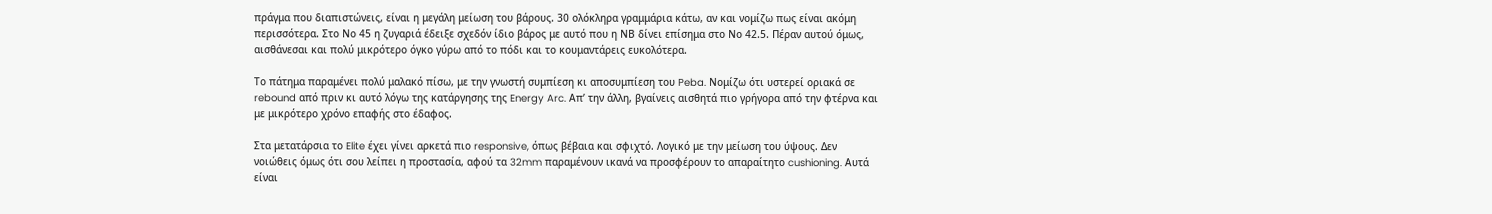πράγμα που διαπιστώνεις, είναι η μεγάλη μείωση του βάρους. 30 ολόκληρα γραμμάρια κάτω, αν και νομίζω πως είναι ακόμη περισσότερα. Στο Νο 45 η ζυγαριά έδειξε σχεδόν ίδιο βάρος με αυτό που η ΝΒ δίνει επίσημα στο Νο 42.5. Πέραν αυτού όμως, αισθάνεσαι και πολύ μικρότερο όγκο γύρω από το πόδι και το κουμαντάρεις ευκολότερα.

Το πάτημα παραμένει πολύ μαλακό πίσω, με την γνωστή συμπίεση κι αποσυμπίεση του Peba. Νομίζω ότι υστερεί οριακά σε rebound από πριν κι αυτό λόγω της κατάργησης της Energy Arc. Απ’ την άλλη, βγαίνεις αισθητά πιο γρήγορα από την φτέρνα και με μικρότερο χρόνο επαφής στο έδαφος.

Στα μετατάρσια το Elite έχει γίνει αρκετά πιο responsive, όπως βέβαια και σφιχτό. Λογικό με την μείωση του ύψους. Δεν νοιώθεις όμως ότι σου λείπει η προστασία, αφού τα 32mm παραμένουν ικανά να προσφέρουν το απαραίτητο cushioning. Αυτά είναι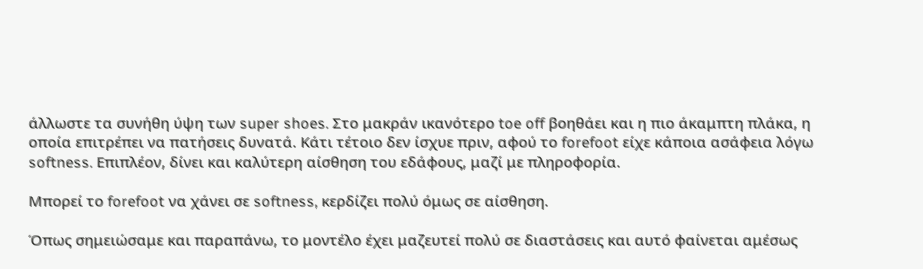άλλωστε τα συνήθη ύψη των super shoes. Στο μακράν ικανότερο toe off βοηθάει και η πιο άκαμπτη πλάκα, η οποία επιτρέπει να πατήσεις δυνατά. Κάτι τέτοιο δεν ίσχυε πριν, αφού το forefoot είχε κάποια ασάφεια λόγω softness. Επιπλέον, δίνει και καλύτερη αίσθηση του εδάφους, μαζί με πληροφορία.

Μπορεί το forefoot να χάνει σε softness, κερδίζει πολύ όμως σε αίσθηση.

Όπως σημειώσαμε και παραπάνω, το μοντέλο έχει μαζευτεί πολύ σε διαστάσεις και αυτό φαίνεται αμέσως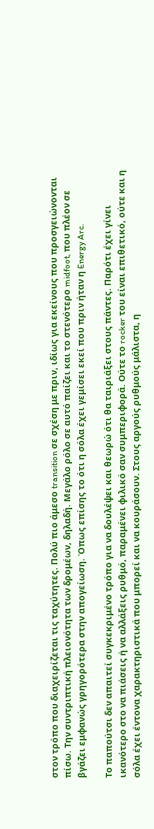στον τρόπο που διαχειρίζεται τις ταχύτητες. Πολύ πιο άμεσο transition σε σχέση με πριν, ιδίως για εκείνους που προσγειώνονται πίσω. Την συντριπτική πλειονότητα των δρομέων, δηλαδή. Μεγάλο ρόλο σε αυτό παίζει και το στενότερο midfoot, που πλέον σε βγάζει εμφανώς γρηγορότερα στην απογείωση. Όπως επίσης το ότι η σόλα έχει γεμίσει εκεί που πριν ήταν η Energy Arc.

Το παπούτσι δεν απαιτεί συγκεκριμένο τρόπο για να δουλέψει και θεωρώ ότι θα ταιριάξει στους πάντες. Παρότι έχει γίνει ικανότερο στο να πιάσεις ή να αλλάξεις ρυθμό, παραμένει φιλικό σαν συμπεριφορά. Ούτε το rocker του είναι επιθετικό, ούτε και η σόλα έχει έντονα χαρακτηριστικά που μπορεί και να κουράσουν. Στους αργούς ρυθμούς μάλιστα, η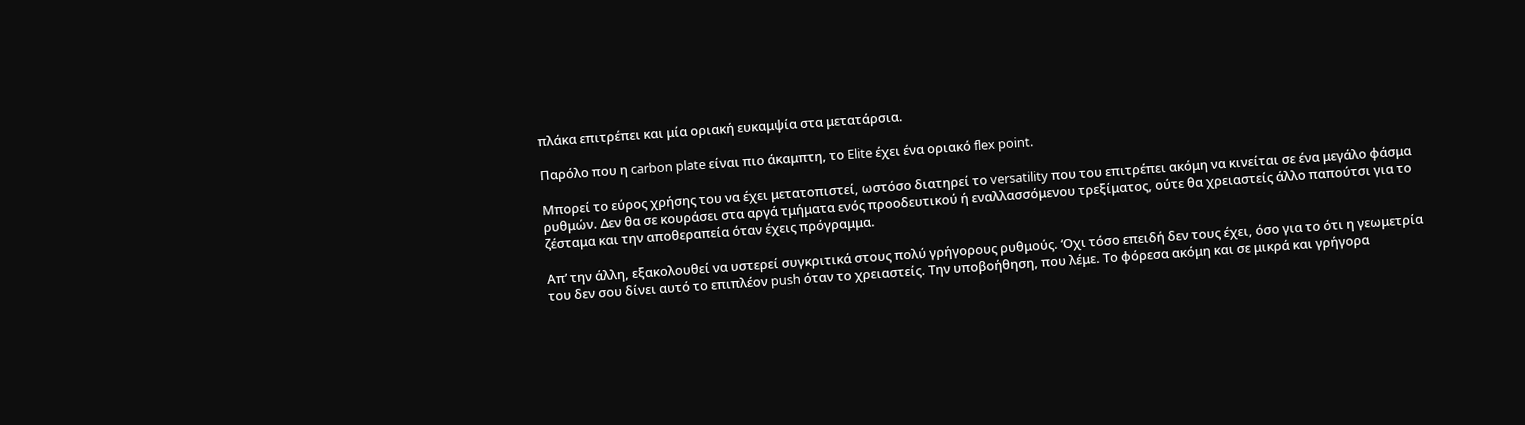πλάκα επιτρέπει και μία οριακή ευκαμψία στα μετατάρσια.

Παρόλο που η carbon plate είναι πιο άκαμπτη, το Elite έχει ένα οριακό flex point.

Μπορεί το εύρος χρήσης του να έχει μετατοπιστεί, ωστόσο διατηρεί το versatility που του επιτρέπει ακόμη να κινείται σε ένα μεγάλο φάσμα ρυθμών. Δεν θα σε κουράσει στα αργά τμήματα ενός προοδευτικού ή εναλλασσόμενου τρεξίματος, ούτε θα χρειαστείς άλλο παπούτσι για το ζέσταμα και την αποθεραπεία όταν έχεις πρόγραμμα.

Απ’ την άλλη, εξακολουθεί να υστερεί συγκριτικά στους πολύ γρήγορους ρυθμούς. ‘Οχι τόσο επειδή δεν τους έχει, όσο για το ότι η γεωμετρία του δεν σου δίνει αυτό το επιπλέον push όταν το χρειαστείς. Την υποβοήθηση, που λέμε. Το φόρεσα ακόμη και σε μικρά και γρήγορα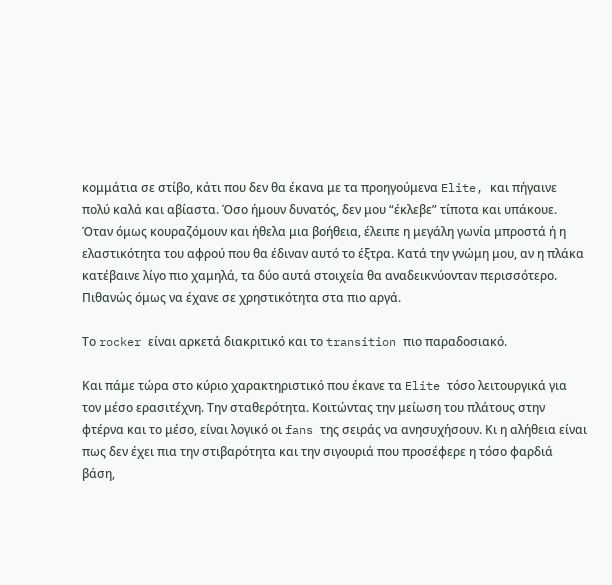κομμάτια σε στίβο, κάτι που δεν θα έκανα με τα προηγούμενα Elite, και πήγαινε πολύ καλά και αβίαστα. Όσο ήμουν δυνατός, δεν μου “έκλεβε” τίποτα και υπάκουε. Όταν όμως κουραζόμουν και ήθελα μια βοήθεια, έλειπε η μεγάλη γωνία μπροστά ή η ελαστικότητα του αφρού που θα έδιναν αυτό το έξτρα. Κατά την γνώμη μου, αν η πλάκα κατέβαινε λίγο πιο χαμηλά, τα δύο αυτά στοιχεία θα αναδεικνύονταν περισσότερο. Πιθανώς όμως να έχανε σε χρηστικότητα στα πιο αργά.

Το rocker είναι αρκετά διακριτικό και το transition πιο παραδοσιακό.

Και πάμε τώρα στο κύριο χαρακτηριστικό που έκανε τα Elite τόσο λειτουργικά για τον μέσο ερασιτέχνη. Την σταθερότητα. Κοιτώντας την μείωση του πλάτους στην φτέρνα και το μέσο, είναι λογικό οι fans της σειράς να ανησυχήσουν. Κι η αλήθεια είναι πως δεν έχει πια την στιβαρότητα και την σιγουριά που προσέφερε η τόσο φαρδιά βάση,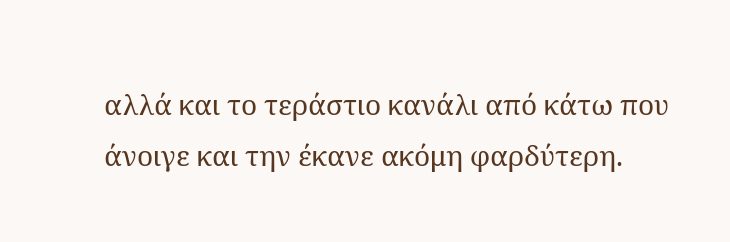αλλά και το τεράστιο κανάλι από κάτω που άνοιγε και την έκανε ακόμη φαρδύτερη.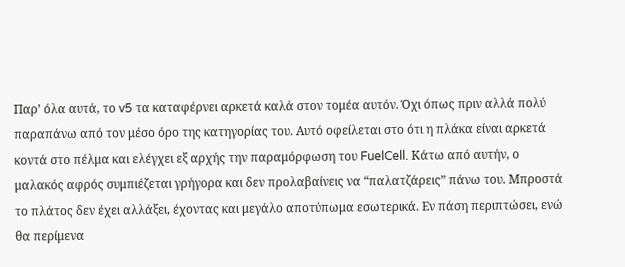Παρ’ όλα αυτά, το v5 τα καταφέρνει αρκετά καλά στον τομέα αυτόν. Όχι όπως πριν αλλά πολύ παραπάνω από τον μέσο όρο της κατηγορίας του. Αυτό οφείλεται στο ότι η πλάκα είναι αρκετά κοντά στο πέλμα και ελέγχει εξ αρχής την παραμόρφωση του FuelCell. Κάτω από αυτήν, ο μαλακός αφρός συμπιέζεται γρήγορα και δεν προλαβαίνεις να “παλατζάρεις” πάνω του. Μπροστά το πλάτος δεν έχει αλλάξει, έχοντας και μεγάλο αποτύπωμα εσωτερικά. Εν πάση περιπτώσει, ενώ θα περίμενα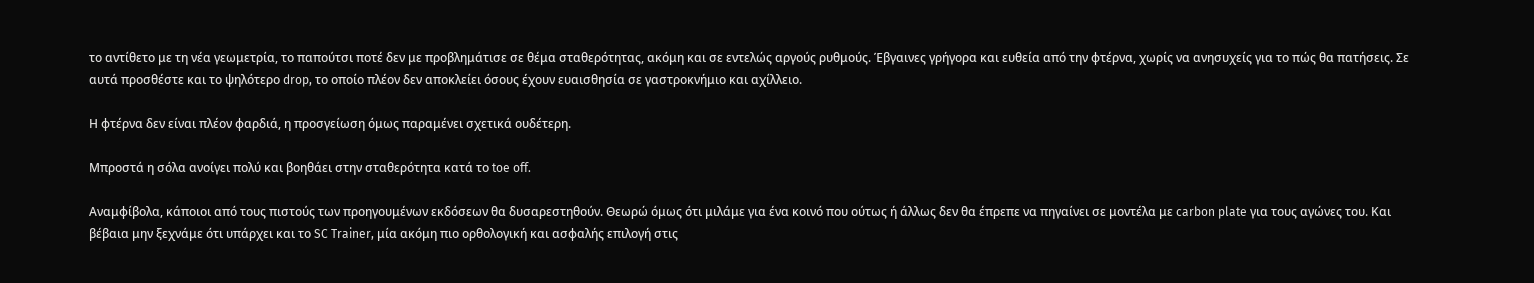το αντίθετο με τη νέα γεωμετρία, το παπούτσι ποτέ δεν με προβλημάτισε σε θέμα σταθερότητας, ακόμη και σε εντελώς αργούς ρυθμούς. Έβγαινες γρήγορα και ευθεία από την φτέρνα, χωρίς να ανησυχείς για το πώς θα πατήσεις. Σε αυτά προσθέστε και το ψηλότερο drop, το οποίο πλέον δεν αποκλείει όσους έχουν ευαισθησία σε γαστροκνήμιο και αχίλλειο.

Η φτέρνα δεν είναι πλέον φαρδιά, η προσγείωση όμως παραμένει σχετικά ουδέτερη.

Μπροστά η σόλα ανοίγει πολύ και βοηθάει στην σταθερότητα κατά το toe off.

Αναμφίβολα, κάποιοι από τους πιστούς των προηγουμένων εκδόσεων θα δυσαρεστηθούν. Θεωρώ όμως ότι μιλάμε για ένα κοινό που ούτως ή άλλως δεν θα έπρεπε να πηγαίνει σε μοντέλα με carbon plate για τους αγώνες του. Και βέβαια μην ξεχνάμε ότι υπάρχει και το SC Trainer, μία ακόμη πιο ορθολογική και ασφαλής επιλογή στις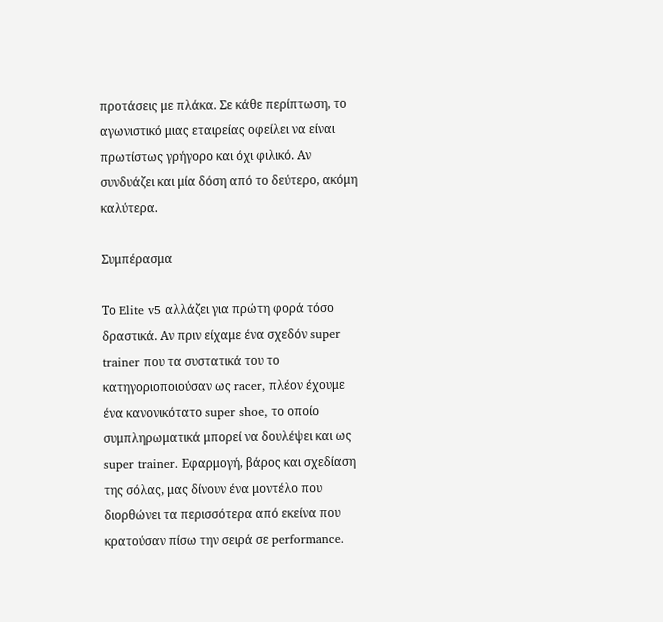προτάσεις με πλάκα. Σε κάθε περίπτωση, το αγωνιστικό μιας εταιρείας οφείλει να είναι πρωτίστως γρήγορο και όχι φιλικό. Αν συνδυάζει και μία δόση από το δεύτερο, ακόμη καλύτερα.

Συμπέρασμα

Το Elite v5 αλλάζει για πρώτη φορά τόσο δραστικά. Αν πριν είχαμε ένα σχεδόν super trainer που τα συστατικά του το κατηγοριοποιούσαν ως racer, πλέον έχουμε ένα κανονικότατο super shoe, το οποίο συμπληρωματικά μπορεί να δουλέψει και ως super trainer. Εφαρμογή, βάρος και σχεδίαση της σόλας, μας δίνουν ένα μοντέλο που διορθώνει τα περισσότερα από εκείνα που κρατούσαν πίσω την σειρά σε performance.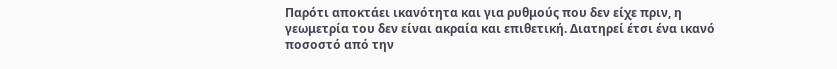Παρότι αποκτάει ικανότητα και για ρυθμούς που δεν είχε πριν, η γεωμετρία του δεν είναι ακραία και επιθετική. Διατηρεί έτσι ένα ικανό ποσοστό από την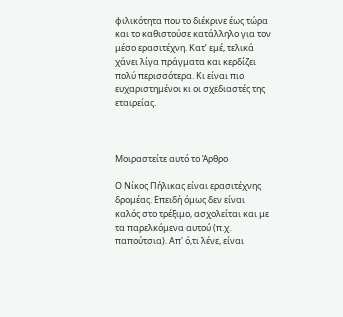φιλικότητα που το διέκρινε έως τώρα και το καθιστούσε κατάλληλο για τον μέσο ερασιτέχνη. Κατ’ εμέ, τελικά χάνει λίγα πράγματα και κερδίζει πολύ περισσότερα. Κι είναι πιο ευχαριστημένοι κι οι σχεδιαστές της εταιρείας.



Μοιραστείτε αυτό το Άρθρο

Ο Νίκος Πήλικας είναι ερασιτέχνης δρομέας. Επειδή όμως δεν είναι καλός στο τρέξιμο, ασχολείται και με τα παρελκόμενα αυτού (π.χ. παπούτσια). Απ' ό,τι λένε, είναι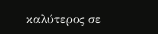καλύτερος σε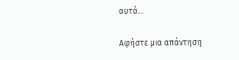αυτά...

Αφήστε μια απάντηση